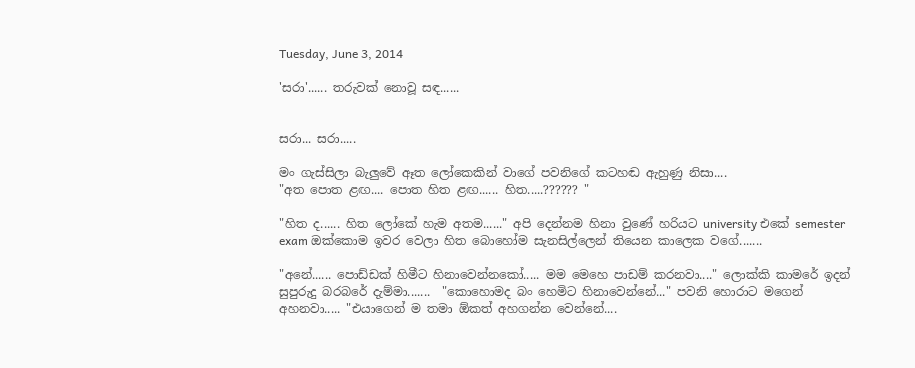Tuesday, June 3, 2014

'සරා'...... තරුවක් නොවූ සඳ......


සරා... සරා.....

මං ගැස්සිලා බැලුවේ ඈත ලෝකෙකින් වාගේ පවනිගේ කටහඬ ඇහුණු නිසා....
"අත පොත ළඟ.... පොත හිත ළඟ...... හිත.....?????? "

"හිත ද...... හිත ලෝකේ හැම අතම......" අපි දෙන්නම හිනා වුණේ හරියට university එකේ semester exam ඔක්කොම ඉවර වෙලා හිත බොහෝම සැනසිල්ලෙන් තියෙන කාලෙක වගේ.......

"අනේ...... පොඩ්ඩක් හිමීට හිනාවෙන්නකෝ..... මම මෙහෙ පාඩම් කරනවා...." ලොක්කි කාමරේ ඉදන් සුපුරුදු බරබරේ දැම්මා.......  "කොහොමද බං හෙමිට හිනාවෙන්නේ..." පවනි හොරාට මගෙන් අහනවා..... "එයාගෙන් ම තමා ඕකත් අහගන්න වෙන්නේ....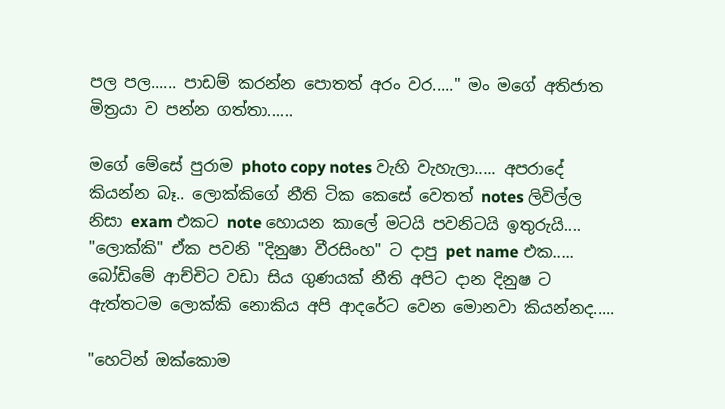පල පල...... පාඩම් කරන්න පොතත් අරං වර....." මං මගේ අතිජාත මිත්‍රයා ව පන්න ගත්තා......

මගේ මේසේ පුරාම photo copy notes වැහි වැහැලා..... අපරාදේ කියන්න බෑ.. ලොක්කිගේ නීති ටික කෙසේ වෙතත් notes ලිවිල්ල නිසා exam එකට note හොයන කාලේ මටයි පවනිටයි ඉතුරුයි.... "ලොක්කි" ඒක පවනි "දිනුෂා වීරසිංහ" ට දාපු pet name එක..... බෝඩිමේ ආච්චිට වඩා සිය ගුණයක් නීති අපිට දාන දිනුෂ ට ඇත්තටම ලොක්කි නොකිය අපි ආදරේට වෙන මොනවා කියන්නද.....

"හෙටින් ඔක්කොම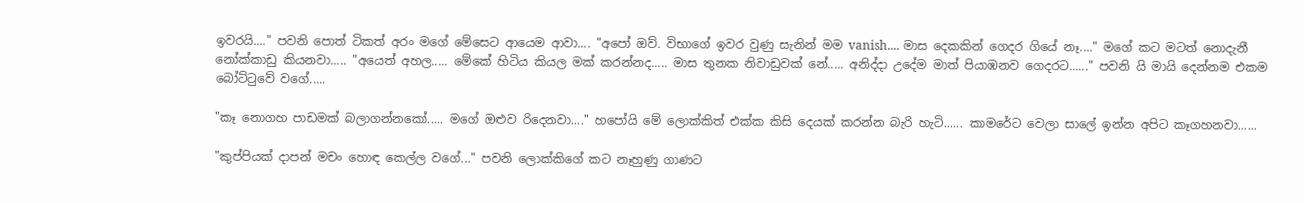ඉවරයි...." පවනි පොත් ටිකත් අරං මගේ මේසෙට ආයෙම ආවා.... "අපෝ ඔව්. විභාගේ ඉවර වුණු සැනින් මම vanish.... මාස දෙකකින් ගෙදර ගියේ නෑ...." මගේ කට මටත් නොදැනී නෝක්කාඩු කියනවා..... "අයෙත් අහල..... මේකේ හිටිය කියල මක් කරන්නද..... මාස තුනක නිවාඩුවක් නේ..... අනිද්දා උදේම මාත් පියාඹනව ගෙදරට......" පවනි යි මායි දෙන්නම එකම බෝට්ටුවේ වගේ.....

"කෑ නොගහ පාඩමක් බලාගන්නකෝ..... මගේ ඔළුව රිදෙනවා...." හපෝයි මේ ලොක්කිත් එක්ක කිසි දෙයක් කරන්න බැරි හැටි...... කාමරේට වෙලා සාලේ ඉන්න අපිට කෑගහනවා......

"කුප්පියක් දාපන් මචං හොඳ කෙල්ල වගේ..." පවනි ලොක්කිගේ කට නෑහුණු ගාණට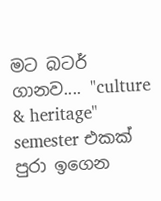මට බටර් ගානව.... "culture & heritage" semester එකක් පුරා ඉගෙන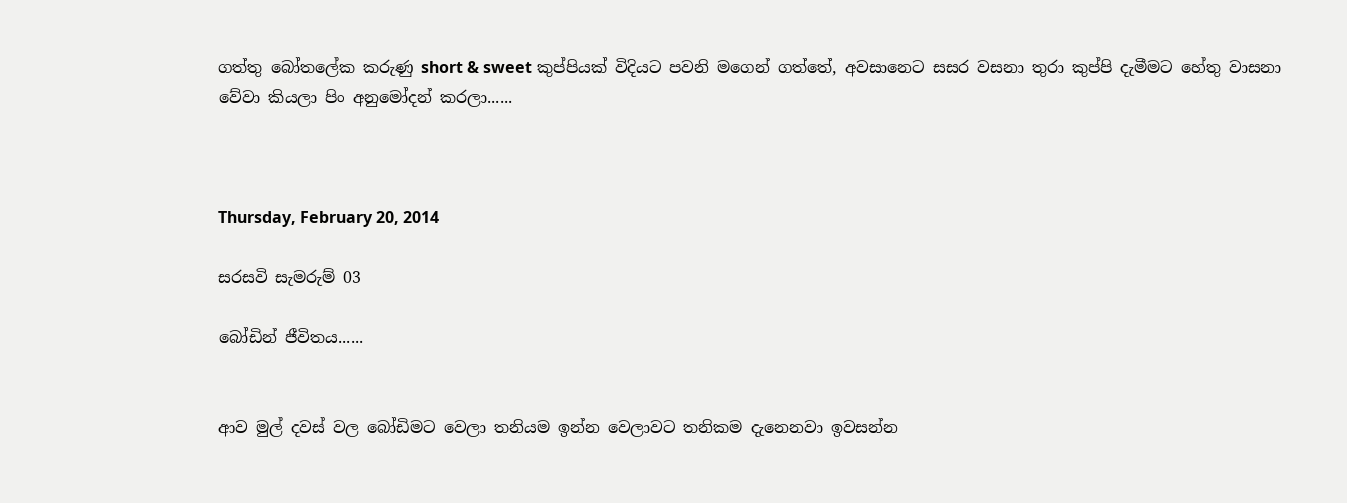ගත්තු බෝතලේක කරුණු short & sweet කුප්පියක් විදියට පවනි මගෙන් ගත්තේ, අවසානෙට සසර වසනා තුරා කුප්පි දැමීමට හේතු වාසනා වේවා කියලා පිං අනුමෝදන් කරලා......



Thursday, February 20, 2014

සරසවි සැමරුම් 03

බෝඩින් ජීවිතය......


ආව මුල් දවස් වල බෝඩිමට වෙලා තනියම ඉන්න වෙලාවට තනිකම දැනෙනවා ඉවසන්න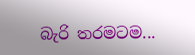බැරි තරමටම...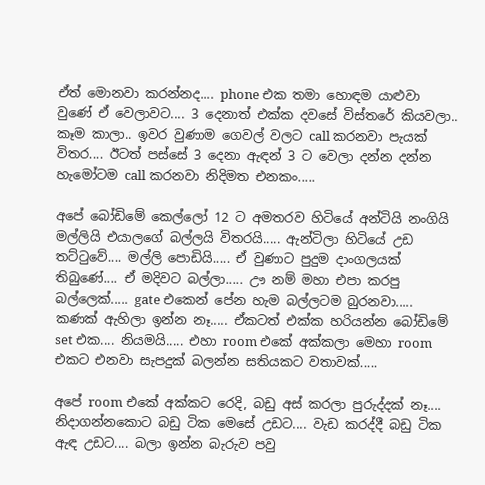ඒත් මොනවා කරන්නද.... phone එක තමා හොඳම යාළුවා වුණේ ඒ වෙලාවට.... 3 දෙනාත් එක්ක දවසේ විස්තරේ කියවලා.. කෑම කාලා.. ඉවර වුණාම ගෙවල් වලට call කරනවා පැයක් විතර.... ඊටත් පස්සේ 3 දෙනා ඇඳන් 3 ට වෙලා දන්න දන්න හැමෝටම call කරනවා නිදිමත එනකං.....

අපේ බෝඩිමේ කෙල්ලෝ 12 ට අමතරව හිටියේ අන්ටියි නංගියි මල්ලියි එයාලගේ බල්ලයි විතරයි..... ඇන්ටිලා හිටියේ උඩ තට්ටුවේ.... මල්ලි පොඩියි..... ඒ වුණාට පුදුම දාංගලයක් තිබුණේ.... ඒ මදිවට බල්ලා..... ඌ නම් මහා එපා කරපු බල්ලෙක්..... gate එකෙන් පේන හැම බල්ලටම බුරනවා..... කණක් ඇහිලා ඉන්න නෑ..... ඒකටත් එක්ක හරියන්න බෝඩිමේ set එක.... නියමයි..... එහා room එකේ අක්කලා මෙහා room එකට එනවා සැපදුක් බලන්න සතියකට වතාවක්.....

අපේ room එකේ අක්කට රෙදි, බඩු අස් කරලා පුරුද්දක් නෑ.... නිදාගන්නකොට බඩු ටික මෙසේ උඩට.... වැඩ කරද්දී බඩු ටික ඇඳ උඩට.... බලා ඉන්න බැරුව පවු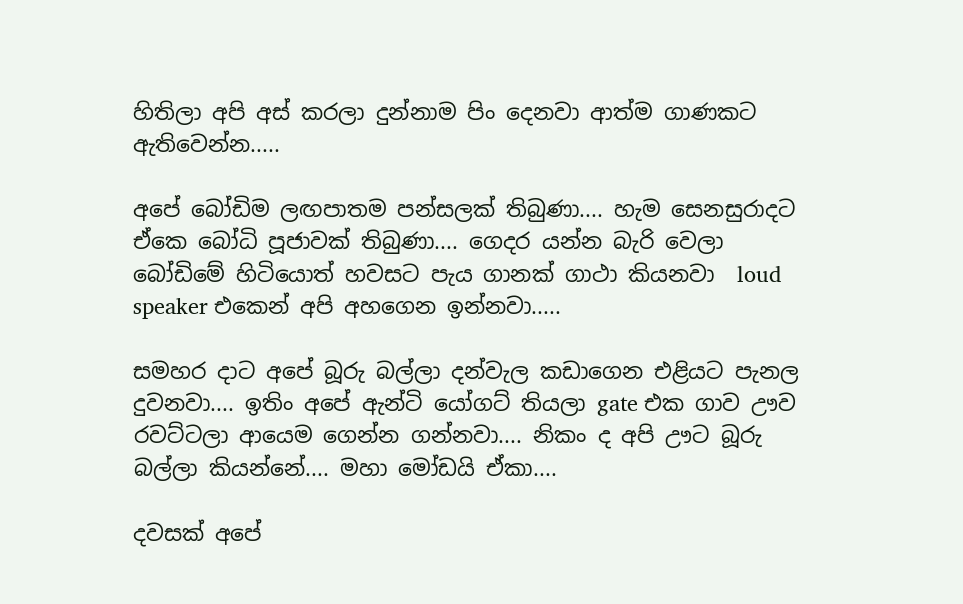හිතිලා අපි අස් කරලා දුන්නාම පිං දෙනවා ආත්ම ගාණකට ඇතිවෙන්න.....

අපේ බෝඩිම ලඟපාතම පන්සලක් තිබුණා.... හැම සෙනසුරාදට ඒකෙ බෝධි පූජාවක් තිබුණා.... ගෙදර යන්න බැරි වෙලා බෝඩිමේ හිටියොත් හවසට පැය ගානක් ගාථා කියනවා  loud speaker එකෙන් අපි අහගෙන ඉන්නවා.....

සමහර දාට අපේ බූරු බල්ලා දන්වැල කඩාගෙන එළියට පැනල දුවනවා.... ඉතිං අපේ ඇන්ටි යෝගට් තියලා gate එක ගාව ඌව රවට්ටලා ආයෙම ගෙන්න ගන්නවා.... නිකං ද අපි ඌට බූරු බල්ලා කියන්නේ.... මහා මෝඩයි ඒකා....

දවසක් අපේ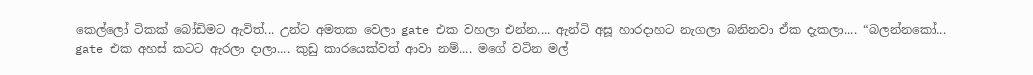කෙල්ලෝ ටිකක් බෝඩිමට ඇවිත්... උන්ට අමතක වෙලා gate එක වහලා එන්න.... ඇන්ටි අසූ හාරදාහට නැගලා බනිනවා ඒක දැකලා.... “බලන්නකෝ... gate එක අහස් කටට ඇරලා දාලා.... කුඩු කාරයෙක්වත් ආවා නම්.... මගේ වටින මල්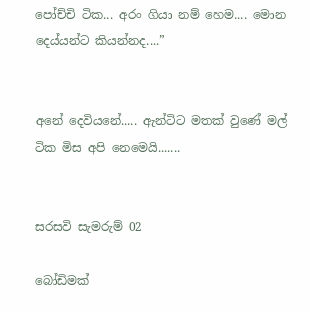පෝච්චි ටික... අරං ගියා නම් හෙම.... මොන දෙය්යන්ට කියන්නද....”


අනේ දෙවියනේ..... ඇන්ටිට මතක් වුණේ මල් ටික මිස අපි නෙමෙයි.......


සරසවි සැමරුම් 02

බෝඩිමක්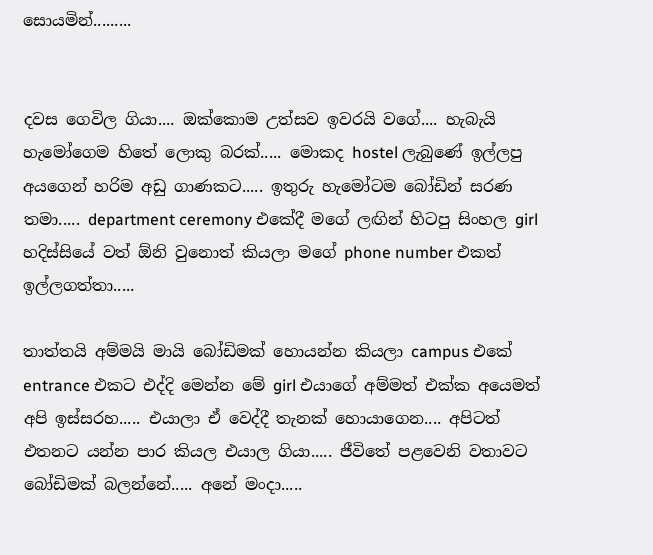සොයමින්.........


දවස ගෙවිල ගියා.... ඔක්කොම උත්සව ඉවරයි වගේ.... හැබැයි හැමෝගෙම හිතේ ලොකු බරක්..... මොකද hostel ලැබුණේ ඉල්ලපු අයගෙන් හරිම අඩු ගාණකට..... ඉතුරු හැමෝටම බෝඩින් සරණ තමා..... department ceremony එකේදී මගේ ලඟින් හිටපු සිංහල girl හදිස්සියේ වත් ඕනි වුනොත් කියලා මගේ phone number එකත් ඉල්ලගත්තා.....

තාත්තයි අම්මයි මායි බෝඩිමක් හොයන්න කියලා campus එකේ entrance එකට එද්දි මෙන්න මේ girl එයාගේ අම්මත් එක්ක අයෙමත් අපි ඉස්සරහ..... එයාලා ඒ වෙද්දී තැනක් හොයාගෙන.... අපිටත් එතනට යන්න පාර කියල එයාල ගියා..... ජීවිතේ පළවෙනි වතාවට බෝඩිමක් බලන්නේ..... අනේ මංදා.....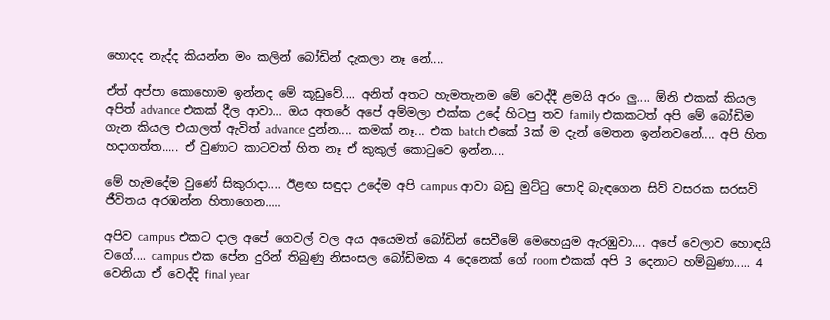හොදද නැද්ද කියන්න මං කලින් බෝඩින් දැකලා නෑ නේ....

ඒත් අප්පා කොහොම ඉන්නද මේ කූඩුවේ.... අනිත් අතට හැමතැනම මේ වෙද්දී ළමයි අරං ලු.... ඕනි එකක් කියල අපිත් advance එකක් දීල ආවා... ඔය අතරේ අපේ අම්මලා එක්ක උදේ හිටපු තව family එකකටත් අපි මේ බෝඩිම ගැන කියල එයාලත් ඇවිත් advance දුන්න.... කමක් නෑ... එක batch එකේ 3ක් ම දැන් මෙතන ඉන්නවනේ.... අපි හිත හදාගත්ත..... ඒ වුණාට කාටවත් හිත නෑ ඒ කුකුල් කොටුවෙ ඉන්න....

මේ හැමදේම වුණේ සිකුරාදා.... ඊළඟ සඳුදා උදේම අපි campus ආවා බඩු මුට්ටු පොදි බැඳගෙන සිව් වසරක සරසවි ජීවිතය අරඹන්න හිතාගෙන.....

අපිව campus එකට දාල අපේ ගෙවල් වල අය අයෙමත් බෝඩින් සෙවීමේ මෙහෙයුම ඇරඹුවා.... අපේ වෙලාව හොඳයි වගේ.... campus එක පේන දුරින් තිබුණු නිසංසල බෝඩිමක 4 දෙනෙක් ගේ room එකක් අපි 3 දෙනාට හම්බුණා..... 4 වෙනියා ඒ වෙද්දි final year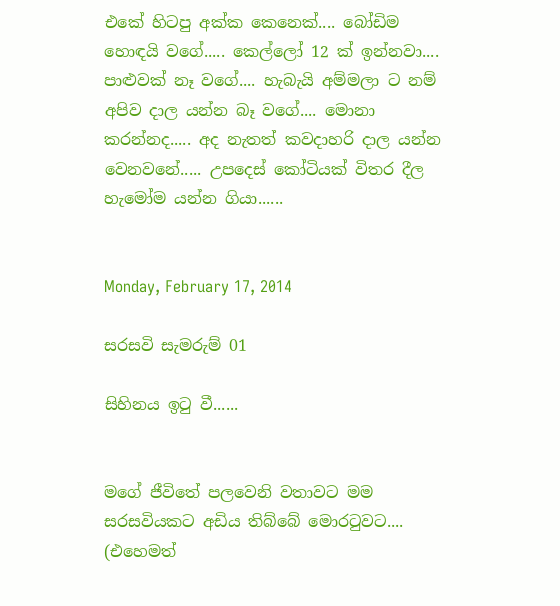එකේ හිටපු අක්ක කෙනෙක්.... බෝඩිම හොඳයි වගේ..... කෙල්ලෝ 12 ක් ඉන්නවා.... පාළුවක් නෑ වගේ.... හැබැයි අම්මලා ට නම් අපිව දාල යන්න බෑ වගේ.... මොනා කරන්නද..... අද නැතත් කවදාහරි දාල යන්න වෙනවනේ..... උපදෙස් කෝටියක් විතර දීල හැමෝම යන්න ගියා......


Monday, February 17, 2014

සරසවි සැමරුම් 01

සිහිනය ඉටු වී......


මගේ ජීවිතේ පලවෙනි වතාවට මම සරසවියකට අඩිය තිබ්බේ මොරටුවට.... (එහෙමත්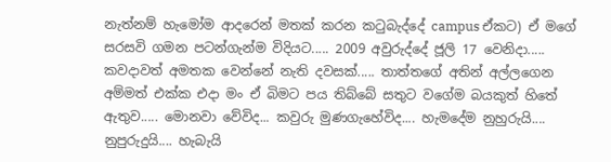නැත්නම් හැමෝම ආදරෙන් මතක් කරන කටුබැද්දේ campus ඒකට) ඒ මගේ සරසවි ගමන පටන්ගැන්ම විදියට..... 2009 අවුරුද්දේ ජූලි 17 වෙනිදා..... කවදාවත් අමතක වෙන්නේ නැති දවසක්..... තාත්තගේ අතින් අල්ලගෙන අම්මත් එක්ක එදා මං ඒ බිමට පය තිබ්බේ සතුට වගේම බයකුත් හිතේ ඇතුව..... මොනවා වේවිද... කවුරු මුණගැහේවිද.... හැමදේම නුහුරුයි.... නුපුරුදුයි.... හැබැයි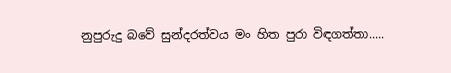නුපුරුදු බවේ සුන්දරත්වය මං හිත පුරා විඳගත්තා.....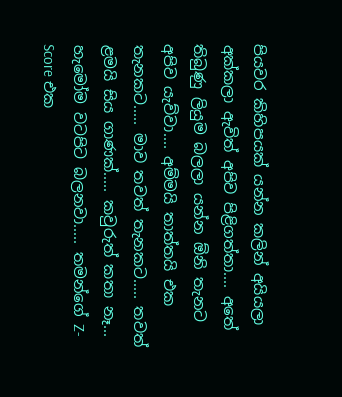පියවර කිහිපයක් යන්න කලින් අයියලා අක්කලා ඇවිත් අපිව පිළිගත්තා.... අතේ තිබුණු ලියුම බලලා යන්න ඕනි තැනට අපිව යැව්වා.... අම්මයි තාත්තයි එක තැනකට..... මාව තවත් තැනකට..... තවත් ළමයි සිය ගාණක්..... කවුරුත් කතා නෑ... හැමෝම වටපිට බලනවා..... තමන්ගේ Z-Score එක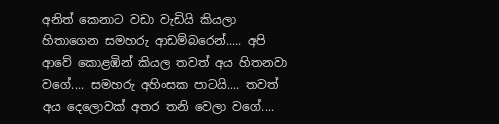අනිත් කෙනාට වඩා වැඩියි කියලා හිතාගෙන සමහරු ආඩම්බරෙන්..... අපි ආවේ කොළඹින් කියල තවත් අය හිතනවා වගේ.... සමහරු අහිංසක පාටයි.... තවත් අය දෙලොවක් අතර තනි වෙලා වගේ....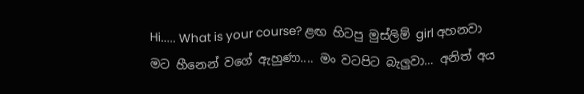Hi..... What is your course? ළඟ හිටපු මුස්ලිම් girl අහනවා මට හීනෙන් වගේ ඇහුණා.... මං වටපිට බැලුවා... අනිත් අය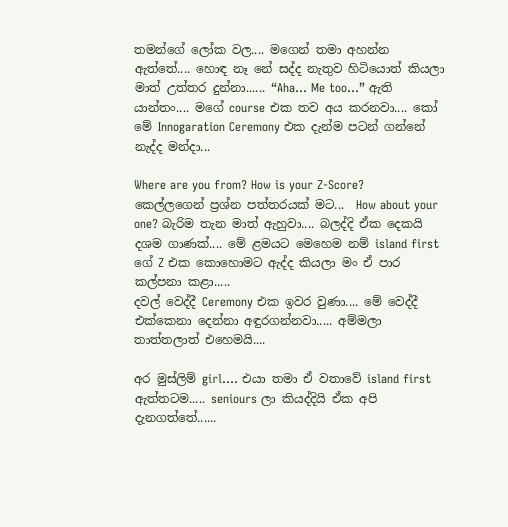තමන්ගේ ලෝක වල.... මගෙන් තමා අහන්න ඇත්තේ.... හොඳ නෑ නේ සද්ද නැතුව හිටියොත් කියලා මාත් උත්තර දුන්නා...... “Aha... Me too...” ඇති යාන්තං.... මගේ course එක තව අය කරනවා.... කෝ මේ Innogaration Ceremony එක දැන්ම පටන් ගන්නේ නැද්ද මන්දා...

Where are you from? How is your Z-Score? කෙල්ලගෙන් ප්‍රශ්න පත්තරයක් මට...  How about your one? බැරිම තැන මාත් ඇහුවා.... බලද්දි ඒක දෙකයි දශම ගාණක්.... මේ ළමයට මෙහෙම නම් island first ගේ Z එක කොහොමට ඇද්ද කියලා මං ඒ පාර කල්පනා කළා.....
දවල් වෙද්දී Ceremony එක ඉවර වුණා.... මේ වෙද්දී එක්කෙනා දෙන්නා අඳුරගන්නවා..... අම්මලා තාත්තලාත් එහෙමයි....

අර මුස්ලිම් girl.... එයා තමා ඒ වතාවේ island first ඇත්තටම..... seniours ලා කියද්දියි ඒක අපි දැනගත්තේ......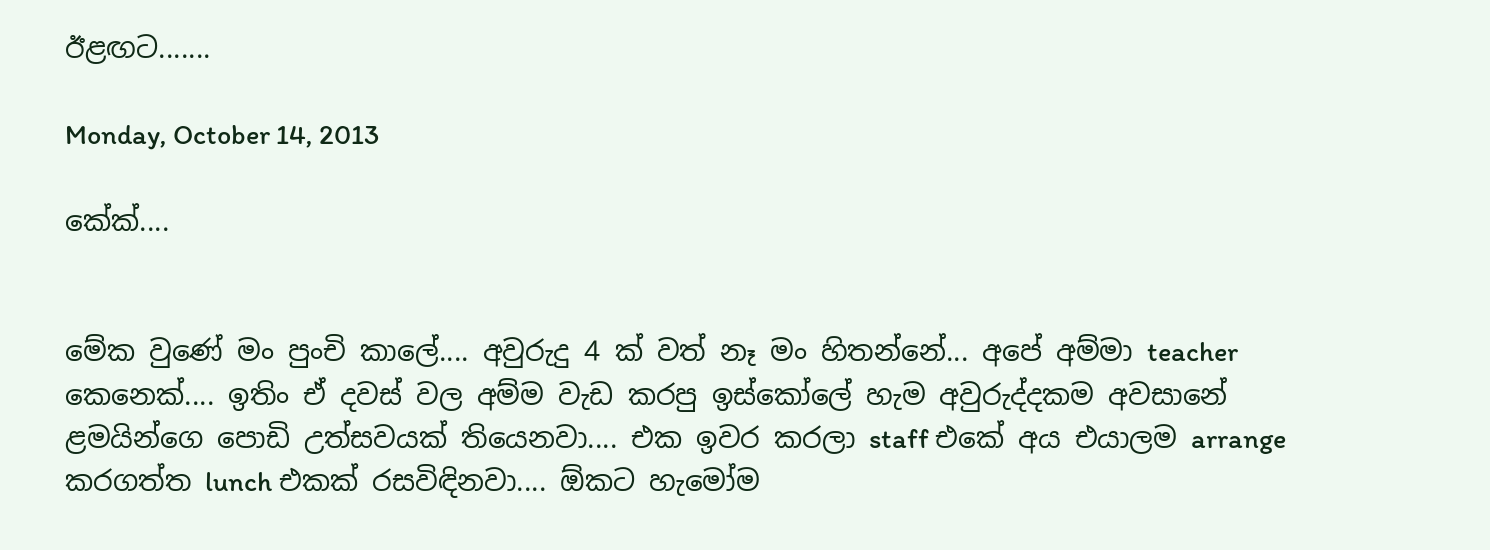ඊළඟට.......

Monday, October 14, 2013

කේක්....


මේක වුණේ මං පුංචි කාලේ.... අවුරුදු 4 ක් වත් නෑ මං හිතන්නේ... අපේ අම්මා teacher කෙනෙක්.... ඉතිං ඒ දවස් වල අම්ම වැඩ කරපු ඉස්කෝලේ හැම අවුරුද්දකම අවසානේ ළමයින්ගෙ පොඩි උත්සවයක් තියෙනවා.... එක ඉවර කරලා staff එකේ අය එයාලම arrange කරගත්ත lunch එකක් රසවිඳිනවා.... ඕකට හැමෝම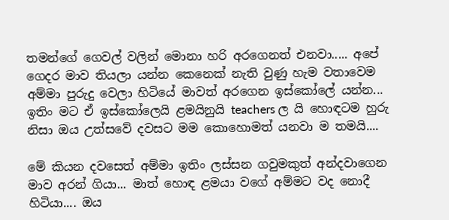තමන්ගේ ගෙවල් වලින් මොනා හරි අරගෙනත් එනවා..... අපේ ගෙදර මාව තියලා යන්න කෙනෙක් නැති වුණු හැම වතාවෙම අම්මා පුරුදු වෙලා හිටියේ මාවත් අරගෙන ඉස්කෝලේ යන්න... ඉතිං මට ඒ ඉස්කෝලෙයි ළමයිනුයි teachers ල යි හොඳටම හුරු නිසා ඔය උත්සවේ දවසට මම කොහොමත් යනවා ම තමයි....

මේ කියන දවසෙත් අම්මා ඉතිං ලස්සන ගවුමකුත් අන්දවාගෙන මාව අරන් ගියා... මාත් හොඳ ළමයා වගේ අම්මට වද නොදී හිටියා.... ඔය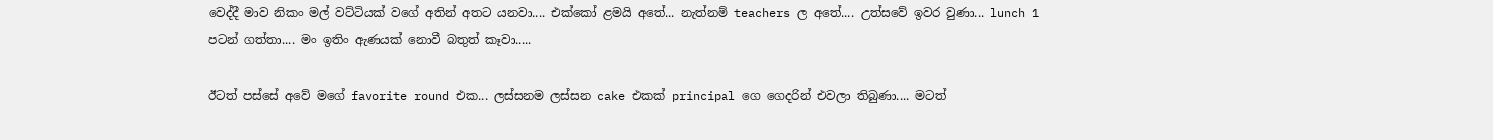වෙද්දී මාව නිකං මල් වට්ටියක් වගේ අතින් අතට යනවා.... එක්කෝ ළමයි අතේ... නැත්නම් teachers ල අතේ.... උත්සවේ ඉවර වුණා... lunch 1 පටන් ගත්තා.... මං ඉතිං ඇණයක් නොවී බතුත් කෑවා.....

ඊටත් පස්සේ අවේ මගේ favorite round එක... ලස්සනම ලස්සන cake එකක් principal ගෙ ගෙදරින් එවලා තිබුණා.... මටත්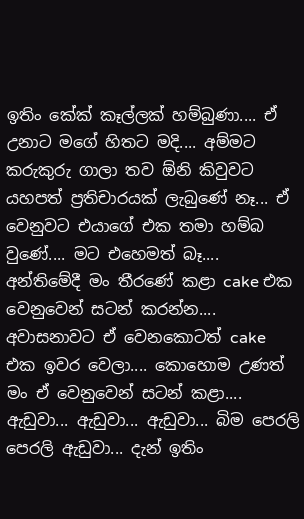ඉතිං කේක් කෑල්ලක් හම්බුණා.... ඒ උනාට මගේ හිතට මදි.... අම්මට කරුකුරු ගාලා තව ඕනි කිවුවට යහපත් ප්‍රතිචාරයක් ලැබුණේ නෑ... ඒ වෙනුවට එයාගේ එක තමා හම්බ වුණේ.... මට එහෙමත් බෑ.... අන්තිමේදී මං තීරණේ කළා cake එක වෙනුවෙන් සටන් කරන්න.... අවාසනාවට ඒ වෙනකොටත් cake එක ඉවර වෙලා.... කොහොම උණත් මං ඒ වෙනුවෙන් සටන් කළා.... ඇඩුවා... ඇඩුවා... ඇඩුවා... බිම පෙරලි පෙරලි ඇඩුවා... දැන් ඉතිං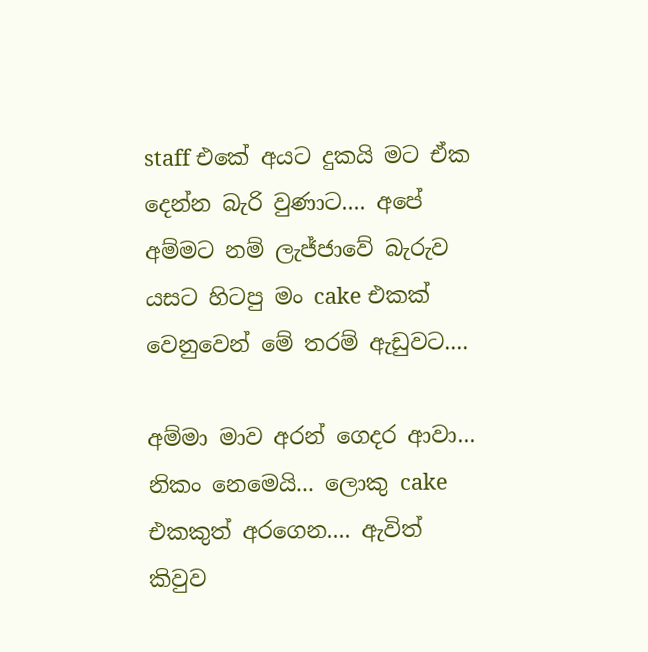staff එකේ අයට දුකයි මට ඒක දෙන්න බැරි වුණාට.... අපේ අම්මට නම් ලැජ්ජාවේ බැරුව යසට හිටපු මං cake එකක් වෙනුවෙන් මේ තරම් ඇඩුවට....

අම්මා මාව අරන් ගෙදර ආවා... නිකං නෙමෙයි... ලොකු cake එකකුත් අරගෙන.... ඇවිත් කිවුව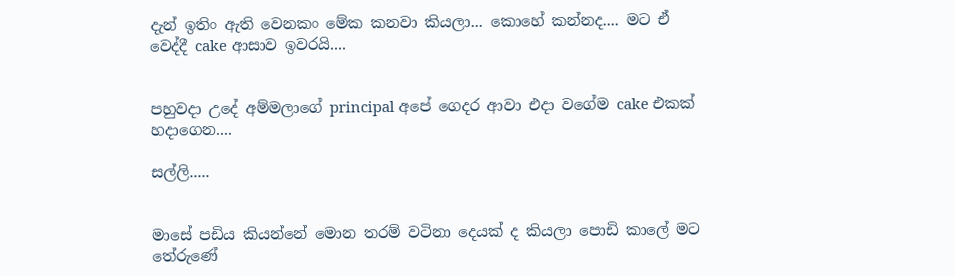දැන් ඉතිං ඇති වෙනකං මේක කනවා කියලා... කොහේ කන්නද.... මට ඒ වෙද්දී cake ආසාව ඉවරයි....


පහුවදා උදේ අම්මලාගේ principal අපේ ගෙදර ආවා එදා වගේම cake එකක් හදාගෙන....

සල්ලි.....


මාසේ පඩිය කියන්නේ මොන තරම් වටිනා දෙයක් ද කියලා පොඩි කාලේ මට තේරුණේ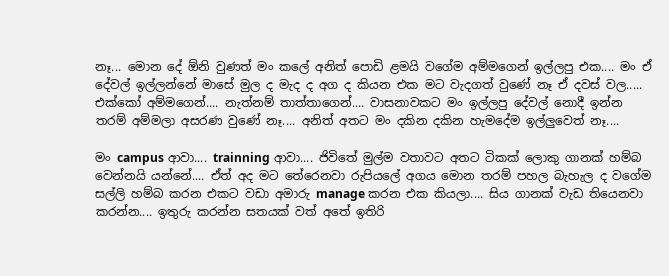නෑ... මොන දේ ඕනි වුණත් මං කලේ අනිත් පොඩි ළමයි වගේම අම්මගෙන් ඉල්ලපු එක.... මං ඒ දේවල් ඉල්ලන්නේ මාසේ මුල ද මැද ද අග ද කියන එක මට වැදගත් වුණේ නෑ ඒ දවස් වල..... එක්කෝ අම්මගෙන්.... නැත්නම් තාත්තාගෙන්.... වාසනාවකට මං ඉල්ලපු දේවල් නොදී ඉන්න තරම් අම්මලා අසරණ වුණේ නෑ.... අනිත් අතට මං දකින දකින හැමදේම ඉල්ලුවෙත් නෑ....

මං campus ආවා.... trainning ආවා.... ජිවිතේ මුල්ම වතාවට අතට ටිකක් ලොකු ගානක් හම්බ වෙන්නයි යන්නේ.... ඒත් අද මට තේරෙනවා රුපියලේ අගය මොන තරම් පහල බැහැල ද වගේම සල්ලි හම්බ කරන එකට වඩා අමාරු manage කරන එක කියලා.... සිය ගානක් වැඩ තියෙනවා කරන්න.... ඉතුරු කරන්න සතයක් වත් අතේ ඉතිරි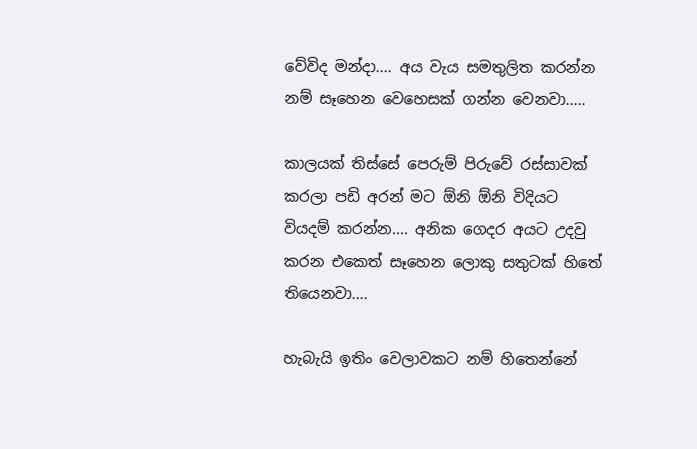වේවිද මන්දා.... අය වැය සමතුලිත කරන්න නම් සෑහෙන වෙහෙසක් ගන්න වෙනවා.....

කාලයක් තිස්සේ පෙරුම් පිරුවේ රස්සාවක් කරලා පඩි අරන් මට ඕනි ඕනි විදියට වියදම් කරන්න.... අනික ගෙදර අයට උදවු කරන එකෙත් සෑහෙන ලොකු සතුටක් හිතේ තියෙනවා....

හැබැයි ඉතිං වෙලාවකට නම් හිතෙන්නේ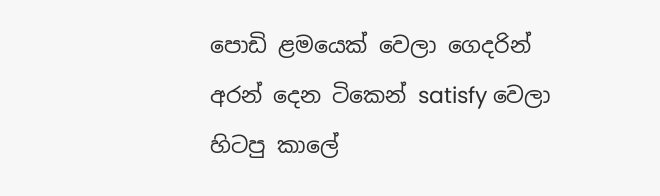පොඩි ළමයෙක් වෙලා ගෙදරින් අරන් දෙන ටිකෙන් satisfy වෙලා හිටපු කාලේ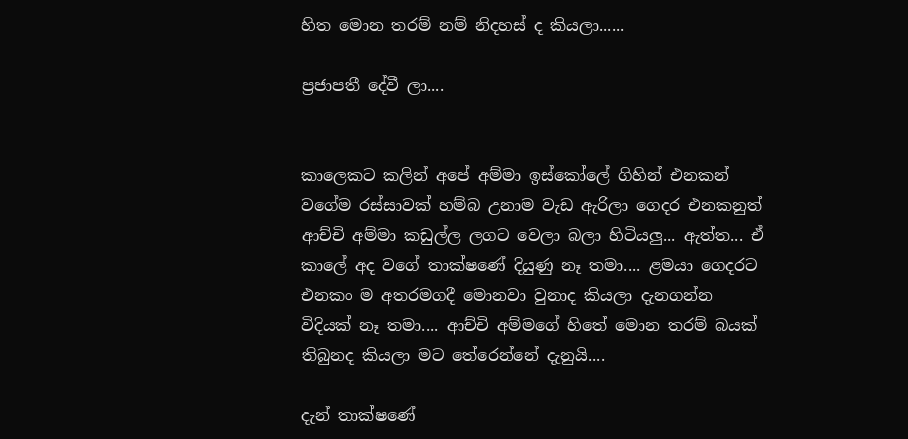හිත මොන තරම් නම් නිදහස් ද කියලා......

ප්‍රජාපතී දේවී ලා....


කාලෙකට කලින් අපේ අම්මා ඉස්කෝලේ ගිහින් එනකන් වගේම රස්සාවක් හම්බ උනාම වැඩ ඇරිලා ගෙදර එනකනුත් ආච්චි අම්මා කඩුල්ල ලගට වෙලා බලා හිටියලු... ඇත්ත... ඒ කාලේ අද වගේ තාක්ෂණේ දියුණු නෑ තමා.... ළමයා ගෙදරට එනකං ම අතරමගදී මොනවා වුනාද කියලා දැනගන්න විදියක් නෑ තමා.... ආච්චි අම්මගේ හිතේ මොන තරම් බයක් තිබුනද කියලා මට තේරෙන්නේ දැනුයි....

දැන් තාක්ෂණේ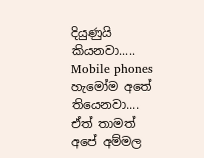දියුණුයි කියනවා..... Mobile phones හැමෝම අතේ තියෙනවා.... ඒත් තාමත් අපේ අම්මල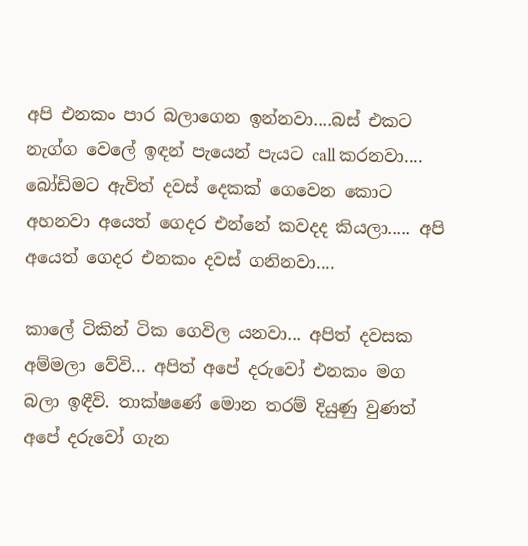අපි එනකං පාර බලාගෙන ඉන්නවා....බස් එකට නැග්ග වෙලේ ඉඳන් පැයෙන් පැයට call කරනවා.... බෝඩිමට ඇවිත් දවස් දෙකක් ගෙවෙන කොට අහනවා අයෙත් ගෙදර එන්නේ කවදද කියලා..... අපි අයෙත් ගෙදර එනකං දවස් ගනිනවා....

කාලේ ටිකින් ටික ගෙවිල යනවා... අපිත් දවසක අම්මලා වේවි... අපිත් අපේ දරුවෝ එනකං මග බලා ඉඳීවි. තාක්ෂණේ මොන තරම් දියුණු වුණත් අපේ දරුවෝ ගැන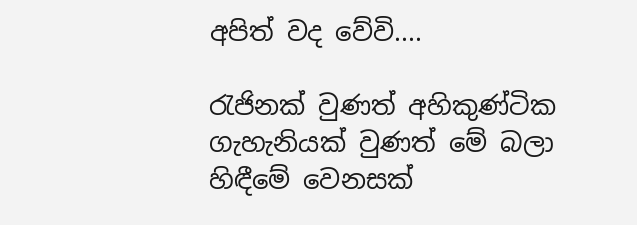අපිත් වද වේවි....

රැජිනක් වුණත් අහිකුණ්ටික ගැහැනියක් වුණත් මේ බලා හිඳීමේ වෙනසක්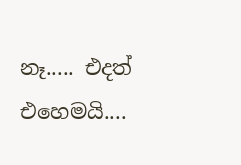නෑ..... එදත් එහෙමයි....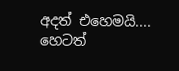අදත් එහෙමයි.... හෙටත්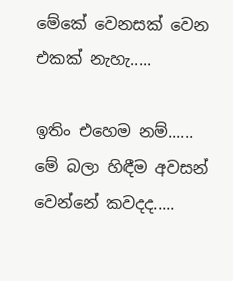මේකේ වෙනසක් වෙන එකක් නැහැ.....

ඉතිං එහෙම නම්......
මේ බලා හිඳීම අවසන් වෙන්නේ කවදද.....